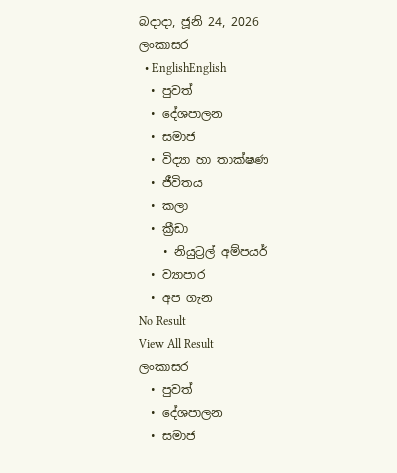බදාදා, ජූනි 24, 2026
ලංකාසර
  • EnglishEnglish
  • පුවත්
  • දේශපාලන
  • සමාජ
  • විද්‍යා හා තාක්ෂණ
  • ජීවිතය
  • කලා
  • ක්‍රීඩා
    • නියුට්‍රල් අම්පයර්
  • ව්‍යාපාර
  • අප ගැන
No Result
View All Result
ලංකාසර
  • පුවත්
  • දේශපාලන
  • සමාජ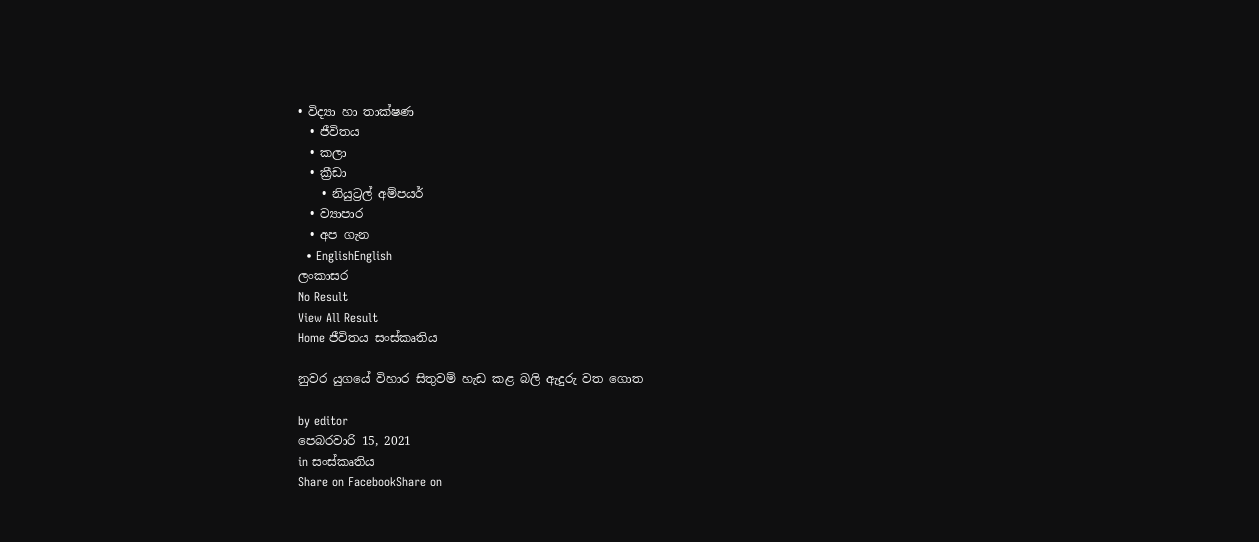• විද්‍යා හා තාක්ෂණ
  • ජීවිතය
  • කලා
  • ක්‍රීඩා
    • නියුට්‍රල් අම්පයර්
  • ව්‍යාපාර
  • අප ගැන
  • EnglishEnglish
ලංකාසර
No Result
View All Result
Home ජීවිතය සංස්කෘතිය

නුවර යුගයේ විහාර සිතුවම් හැඩ කළ බලි ඇදුරු වත ගොත

by editor
පෙබරවාරි 15, 2021
in සංස්කෘතිය
Share on FacebookShare on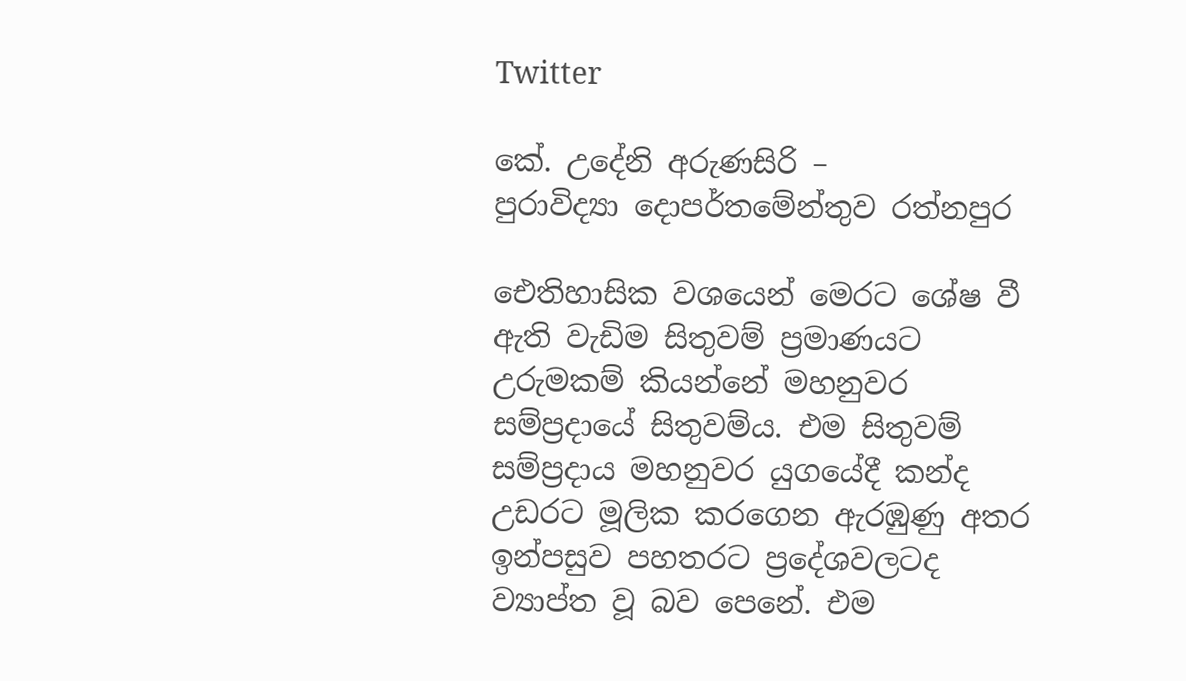Twitter

කේ. උදේනි අරුණසිරි –
පුරාවිද්‍යා දොපර්තමේන්තුව රත්නපුර

ඓතිහාසික වශයෙන් මෙරට ශේෂ වී ඇති වැඩිම සිතුවම් ප්‍රමාණයට උරුමකම් කියන්නේ මහනුවර සම්ප්‍රදායේ සිතුවම්ය. එම සිතුවම් සම්ප්‍රදාය මහනුවර යුගයේදී කන්ද උඩරට මූලික කරගෙන ඇරඹුණු අතර ඉන්පසුව පහතරට ප්‍රදේශවලටද ව්‍යාප්ත වූ බව පෙනේ. එම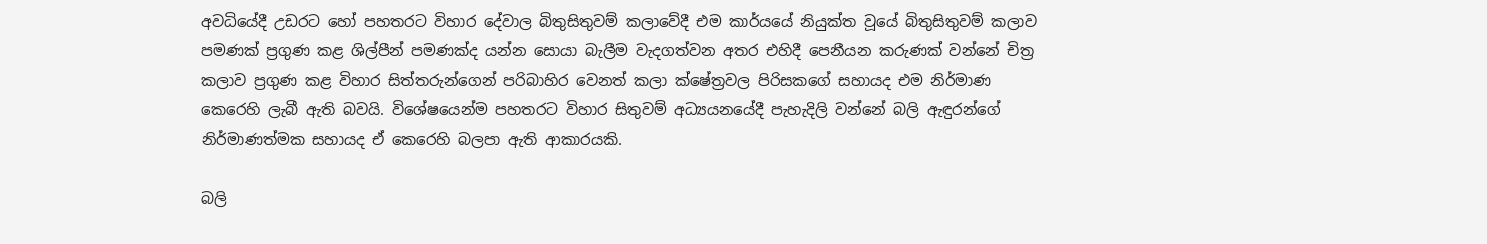අවධියේදී උඩරට හෝ පහතරට විහාර දේවාල බිතුසිතුවම් කලාවේදී එම කාර්යයේ නියුක්ත වූයේ බිතුසිතුවම් කලාව පමණක් ප්‍රගුණ කළ ශිල්පීන් පමණක්ද යන්න සොයා බැලීම වැදගත්වන අතර එහිදී පෙනීයන කරුණක් වන්නේ චිත්‍ර කලාව ප්‍රගුණ කළ විහාර සිත්තරුන්ගෙන් පරිබාහිර වෙනත් කලා ක්ෂේත්‍රවල පිරිසකගේ සහායද එම නිර්මාණ කෙරෙහි ලැබී ඇති බවයි. විශේෂයෙන්ම පහතරට විහාර සිතුවම් අධ්‍යයනයේදී පැහැදිලි වන්නේ බලි ඇඳුරන්ගේ නිර්මාණත්මක සහායද ඒ කෙරෙහි බලපා ඇති ආකාරයකි.

බලි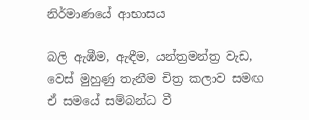නිර්මාණයේ ආභාසය

බලි ඇඹීම, ඇඳීම, යන්ත්‍රමන්ත්‍ර වැඩ, වෙස් මුහුණු තැනීම චිත්‍ර කලාව සමඟ ඒ සමයේ සම්බන්ධ වී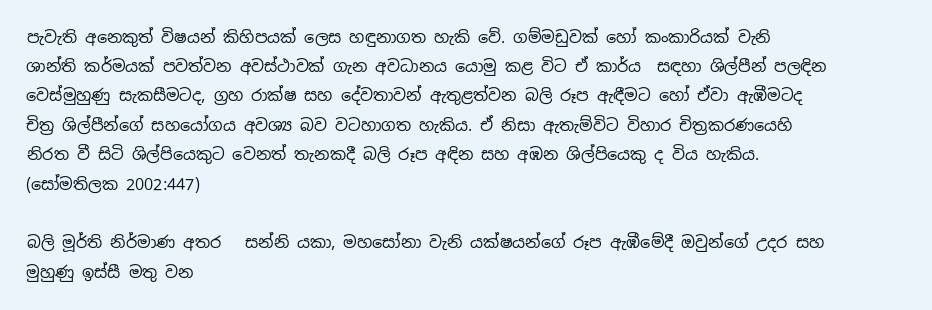පැවැති අනෙකුත් විෂයන් කිහිපයක් ලෙස හඳුනාගත හැකි වේ. ගම්මඩුවක් හෝ කංකාරියක් වැනි ශාන්ති කර්මයක් පවත්වන අවස්ථාවක් ගැන අවධානය යොමු කළ විට ඒ කාර්ය  සඳහා ශිල්පීන් පලඳින වෙස්මුහුණු සැකසීමටද, ග්‍රහ රාක්ෂ සහ දේවතාවන් ඇතුළත්වන බලි රූප ඇඳීමට හෝ ඒවා ඇඹීමටද චිත්‍ර ශිල්පීන්ගේ සහයෝගය අවශ්‍ය බව වටහාගත හැකිය. ඒ නිසා ඇතැම්විට විහාර චිත්‍රකරණයෙහි නිරත වී සිටි ශිල්පියෙකුට වෙනත් තැනකදී බලි රූප අඳින සහ අඹන ශිල්පියෙකු ද විය හැකිය. (සෝමතිලක 2002:447)

බලි මූර්ති නිර්මාණ අතර   සන්නි යකා, මහසෝනා වැනි යක්ෂයන්ගේ රූප ඇඹීමේදී ඔවුන්ගේ උදර සහ මුහුණු ඉස්සී මතු වන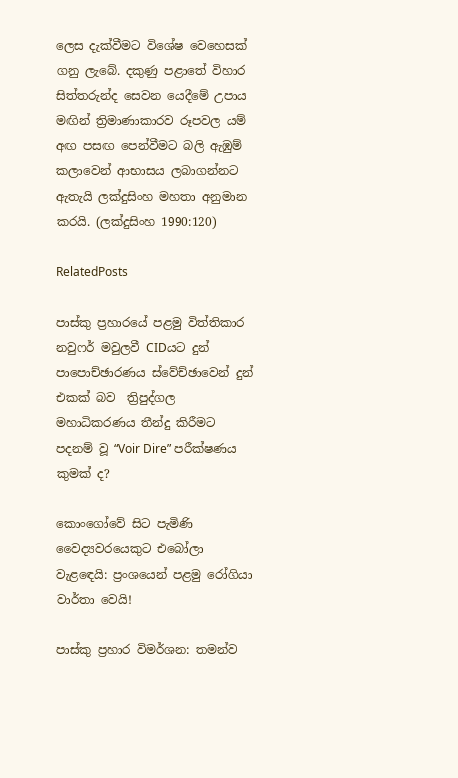ලෙස දැක්වීමට විශේෂ වෙහෙසක් ගනු ලැබේ. දකුණු පළාතේ විහාර සිත්තරුන්ද සෙවන යෙදීමේ උපාය මඟින් ත්‍රිමාණාකාරව රූපවල යම් අඟ පසඟ පෙන්වීමට බලි ඇඹුම් කලාවෙන් ආභාසය ලබාගන්නට ඇතැයි ලක්දුසිංහ මහතා අනුමාන කරයි. (ලක්දුසිංහ 1990:120)

RelatedPosts

පාස්කු ප්‍රහාරයේ පළමු විත්තිකාර නවුෆර් මවුලවී CIDයට දුන් පාපොච්ඡාරණය ස්වේච්ඡාවෙන් දුන් එකක් බව  ත්‍රිපුද්ගල මහාධිකරණය තීන්දු කිරීමට පදනම් වූ “Voir Dire” පරීක්ෂණය කුමක් ද?

කොංගෝවේ සිට පැමිණි වෛද්‍යවරයෙකුට එබෝලා වැළඳෙයි: ප්‍රංශයෙන් පළමු රෝගියා වාර්තා වෙයි!

පාස්කු ප්‍රහාර විමර්ශන: තමන්ව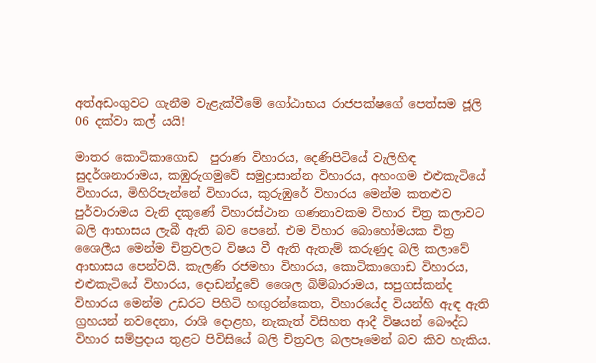අත්අඩංගුවට ගැනීම වැළැක්වීමේ ගෝඨාභය රාජපක්ෂගේ පෙත්සම ජූලි 06 දක්වා කල් යයි!

මාතර කොටිකාගොඩ  පුරාණ විහාරය, දෙණිපිටියේ වැලිහිඳ සුදර්ශනාරාමය, කඹුරුගමුවේ සමුද්‍රාසාන්න විහාරය, අහංගම එළුකැටියේ විහාරය, මිහිරිපැන්නේ විහාරය, කුරුඹුරේ විහාරය මෙන්ම කතළුව පුර්වාරාමය වැනි දකුණේ විහාරස්ථාන ගණනාවකම විහාර චිත්‍ර කලාවට බලි ආභාසය ලැබී ඇති බව පෙනේ. එම විහාර බොහෝමයක චිත්‍ර ශෛලීය මෙන්ම චිත්‍රවලට විෂය වී ඇති ඇතැම් කරුණුද බලි කලාවේ ආභාසය පෙන්වයි. කැලණි රජමහා විහාරය, කොටිකාගොඩ විහාරය, එළුකැටියේ විහාරය, දොඩන්දුවේ ශෛල බිම්බාරාමය, සපුගස්කන්ද විහාරය මෙන්ම උඩරට පිහිටි හඟුරන්කෙත, විහාරයේද වියන්හි ඇඳ ඇති ග්‍රහයන් නවදෙනා, රාශි දොළහ, නැකැත් විසිහත ආදී විෂයන් බෞද්ධ විහාර සම්ප්‍රදාය තුළට පිවිසියේ බලි චිත්‍රවල බලපෑමෙන් බව කිව හැකිය.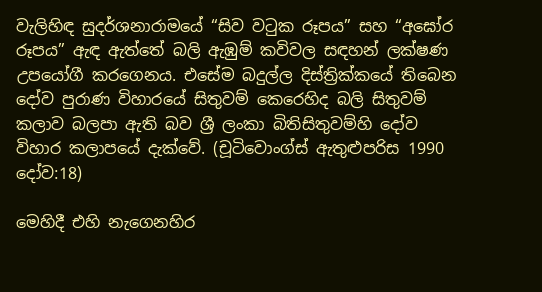වැලිහිඳ සුදර්ශනාරාමයේ “සිව වටුක රූපය” සහ “අඝෝර රූපය” ඇඳ ඇත්තේ බලි ඇඹුම් කවිවල සඳහන් ලක්ෂණ උපයෝගී කරගෙනය. එසේම බදුල්ල දිස්ත්‍රික්කයේ තිබෙන දෝව පුරාණ විහාරයේ සිතුවම් කෙරෙහිද බලි සිතුවම් කලාව බලපා ඇති බව ශ්‍රී ලංකා බිතිසිතුවම්හි දෝව විහාර කලාපයේ දැක්වේ. (චූටිවොංග්ස් ඇතුළුපරිස 1990 දෝව:18)

මෙහිදී එහි නැගෙනහිර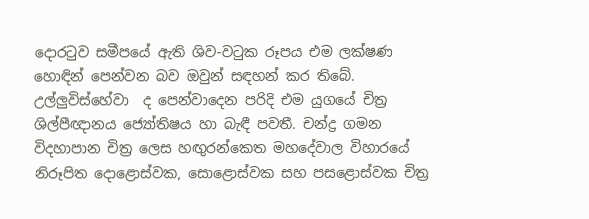දොරටුව සමීපයේ ඇති ශිව-වටුක රූපය එම ලක්ෂණ හොඳින් පෙන්වන බව ඔවුන් සඳහන් කර තිබේ. උල්ලුවිස්හේවා  ද පෙන්වාදෙන පරිදි එම යුගයේ චිත්‍ර ශිල්පීඥානය ජ්‍යෝතිෂය හා බැඳී පවතී. චන්ද්‍ර ගමන විදහාපාන චිත්‍ර ලෙස හඟුරන්කෙත මහදේවාල විහාරයේ නිරූපිත දොළොස්වක, සොළොස්වක සහ පසළොස්වක චිත්‍ර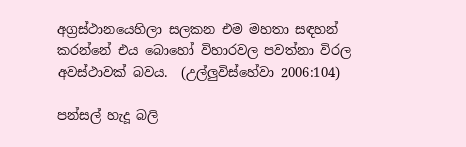අග්‍රස්ථානයෙහිලා සලකන එම මහතා සඳහන් කරන්නේ එය බොහෝ විහාරවල පවත්නා විරල අවස්ථාවක් බවය.  (උල්ලුවිස්හේවා 2006:104)

පන්සල් හැදූ බලි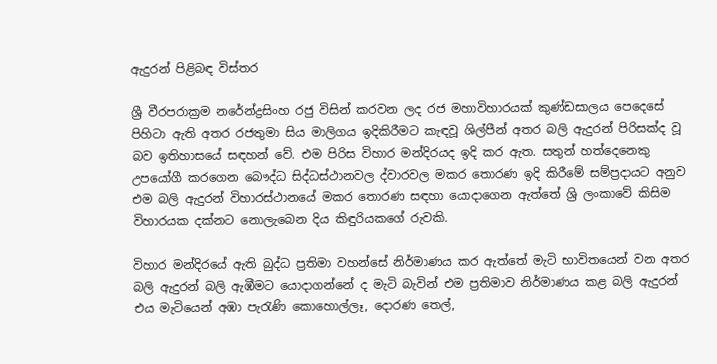ඇදුරන් පිළිබඳ විස්තර

ශ්‍රී වීරපරාක්‍රම නරේන්ද්‍රසිංහ රජු විසින් කරවන ලද රජ මහාවිහාරයක් කුණ්ඩසාලය පෙදෙසේ පිහිටා ඇති අතර රජතුමා සිය මාලිගය ඉදිකිරීමට කැඳවූ ශිල්පීන් අතර බලි ඇදුරන් පිරිසක්ද වූ බව ඉතිහාසයේ සඳහන් වේ. එම පිරිස විහාර මන්දිරයද ඉදි කර ඇත. සතුන් හත්දෙනෙකු උපයෝගී කරගෙන බෞද්ධ සිද්ධස්ථානවල ද්වාරවල මකර තොරණ ඉදි කිරීමේ සම්ප්‍රදායට අනුව එම බලි ඇදුරන් විහාරස්ථානයේ මකර තොරණ සඳහා යොදාගෙන ඇත්තේ ශ්‍රි ලංකාවේ කිසිම විහාරයක දක්නට නොලැබෙන දිය කිඳුරියකගේ රුවකි.

විහාර මන්දිරයේ ඇති බුද්ධ ප්‍රතිමා වහන්සේ නිර්මාණය කර ඇත්තේ මැටි භාවිතයෙන් වන අතර බලි ඇදුරන් බලි ඇඹීමට යොදාගන්නේ ද මැටි බැවින් එම ප්‍රතිමාව නිර්මාණය කළ බලි ඇදුරන් එය මැටියෙන් අඹා පැරැණි කොහොල්ලෑ, දොරණ තෙල්,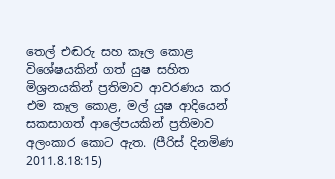තෙල් එඬරු සහ කෑල කොළ විශේෂයකින් ගත් යුෂ සහිත මිශ්‍රනයකින් ප්‍රතිමාව ආවරණය කර එම කෑල කොළ, මල් යුෂ ආදියෙන් සකසාගත් ආලේපයකින් ප්‍රතිමාව අලංකාර කොට ඇත. (පීරිස් දිනමිණ 2011.8.18:15)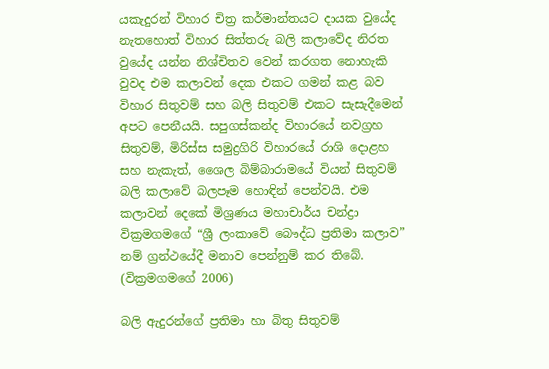යකැදුරන් විහාර චිත්‍ර කර්මාන්තයට දායක වුයේද නැතහොත් විහාර සිත්තරු බලි කලාවේද නිරත වුයේද යන්න නිශ්චිතව වෙන් කරගත නොහැකි වුවද එම කලාවන් දෙක එකට ගමන් කළ බව විහාර සිතුවම් සහ බලි සිතුවම් එකට සැසැදීමෙන් අපට පෙනීයයි. සපුගස්කන්ද විහාරයේ නවග්‍රහ සිතුවම්, මිරිස්ස සමුද්‍රගිරි විහාරයේ රාශි දොළහ සහ නැකැත්, ශෛල බිම්බාරාමයේ වියන් සිතුවම්  බලි කලාවේ බලපෑම හොඳින් පෙන්වයි. එම කලාවන් දෙකේ මිශ්‍රණය මහාචාර්ය චන්ද්‍රා වික්‍රමගමගේ “ශ්‍රී ලංකාවේ බෞද්ධ ප්‍රතිමා කලාව” නම් ග්‍රන්ථයේදී මනාව පෙන්නුම් කර තිබේ. (වික්‍රමගමගේ 2006)

බලි ඇදුරන්ගේ ප්‍රතිමා හා බිතු සිතුවම්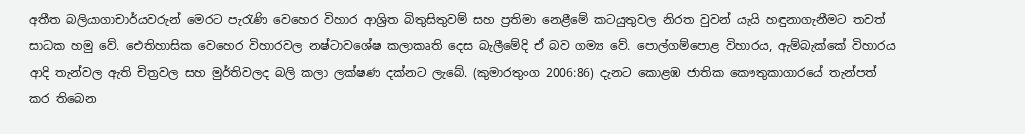අතීත බලියාගාචාර්යවරුන් මෙරට පැරැණි වෙහෙර විහාර ආශ්‍රිත බිතුසිතුවම් සහ ප්‍රතිමා නෙළීමේ කටයුතුවල නිරත වුවන් යැයි හඳුනාගැනීමට තවත් සාධක හමු වේ. ඓතිහාසික වෙහෙර විහාරවල නෂ්ටාවශේෂ කලාකෘති දෙස බැලීමේදි ඒ බව ගම්‍ය වේ. පොල්ගම්පොළ විහාරය, ඇම්බැක්කේ විහාරය ආදි තැන්වල ඇති චිත්‍රවල සහ මුර්තිවලද බලි කලා ලක්ෂණ දක්නට ලැබේ. (කුමාරතුංග 2006:86) දැනට කොළඹ ජාතික කෞතුකාගාරයේ තැන්පත් කර තිබෙන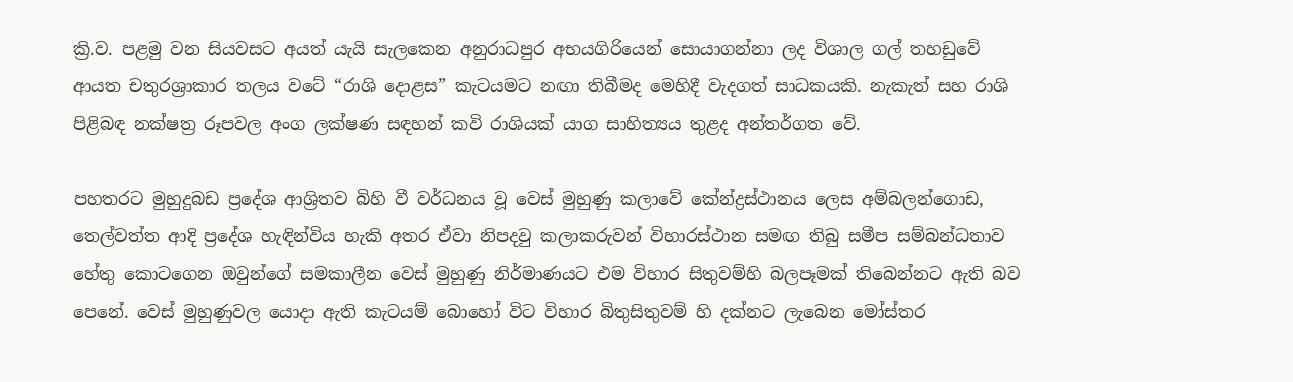ක්‍රි.ව. පළමු වන සියවසට අයත් යැයි සැලකෙන අනුරාධපුර අභයගිරියෙන් සොයාගන්නා ලද විශාල ගල් තහඩුවේ ආයත චතුරශ්‍රාකාර තලය වටේ “රාශි දොළස” කැටයමට නඟා තිබීමද මෙහිදී වැදගත් සාධකයකි. නැකැත් සහ රාශි පිළිබඳ නක්ෂත්‍ර රූපවල අංග ලක්ෂණ සඳහන් කවි රාශියක් යාග සාහිත්‍යය තුළද අන්තර්ගත වේ.

පහතරට මුහුදුබඩ ප්‍රදේශ ආශ්‍රිතව බිහි වී වර්ධනය වූ වෙස් මුහුණු කලාවේ කේන්ද්‍රස්ථානය ලෙස අම්බලන්ගොඩ, තෙල්වත්ත ආදි ප්‍රදේශ හැඳින්විය හැකි අතර ඒවා නිපදවු කලාකරුවන් විහාරස්ථාන සමඟ තිබු සමීප සම්බන්ධතාව හේතු කොටගෙන ඔවුන්ගේ සමකාලීන වෙස් මුහුණු නිර්මාණයට එම විහාර සිතුවම්හි බලපෑමක් තිබෙන්නට ඇති බව පෙනේ. වෙස් මුහුණුවල යොදා ඇති කැටයම් බොහෝ විට විහාර බිතුසිතුවම් හි දක්නට ලැබෙන මෝස්තර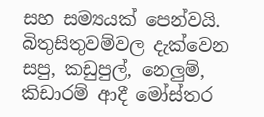සහ සම්‍යයක් පෙන්වයි. බිතුසිතුවම්වල දැක්වෙන සපු, කඩුපුල්, නෙලුම්, කිඩාරම් ආදී මෝස්තර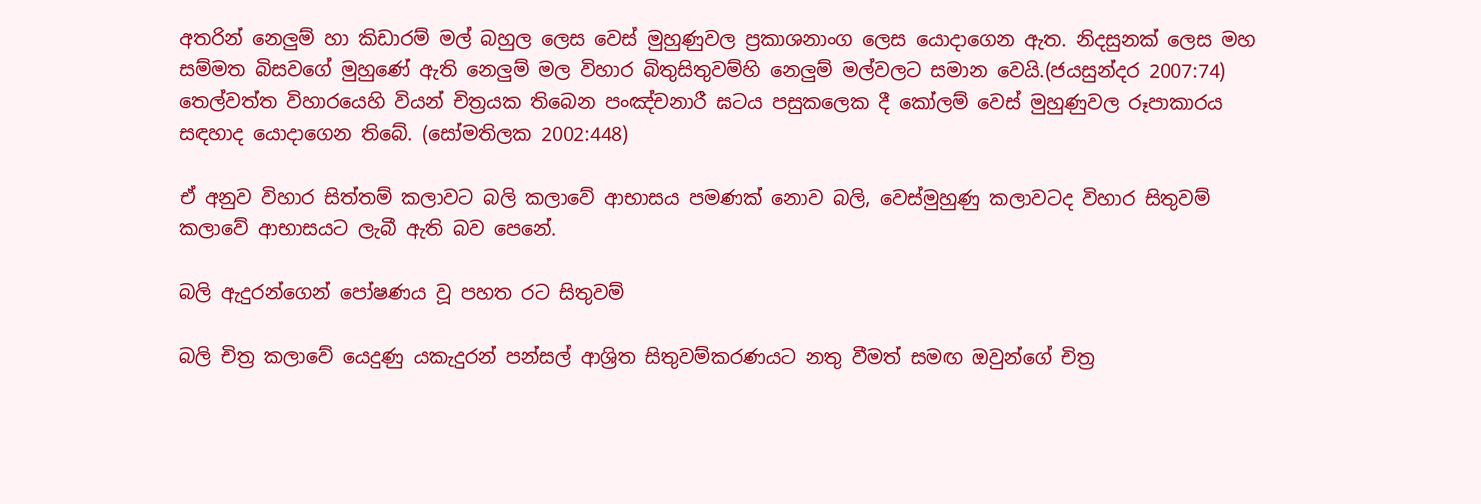අතරින් නෙලුම් හා කිඩාරම් මල් බහුල ලෙස වෙස් මුහුණුවල ප්‍රකාශනාංග ලෙස යොදාගෙන ඇත. නිදසුනක් ලෙස මහ සම්මත බිසවගේ මුහුණේ ඇති නෙලුම් මල විහාර බිතුසිතුවම්හි නෙලුම් මල්වලට සමාන වෙයි.(ජයසුන්දර 2007:74) තෙල්වත්ත විහාරයෙහි වියන් චිත්‍රයක තිබෙන පංඤ්චනාරී ඝටය පසුකලෙක දී කෝලම් වෙස් මුහුණුවල රූපාකාරය සඳහාද යොදාගෙන තිබේ. (සෝමතිලක 2002:448)

ඒ අනුව විහාර සිත්තම් කලාවට බලි කලාවේ ආභාසය පමණක් නොව බලි, වෙස්මුහුණු කලාවටද විහාර සිතුවම් කලාවේ ආභාසයට ලැබී ඇති බව පෙනේ.

බලි ඇදුරන්ගෙන් පෝෂණය වූ පහත රට සිතුවම්

බලි චිත්‍ර කලාවේ යෙදුණු යකැදුරන් පන්සල් ආශ්‍රිත සිතුවම්කරණයට නතු වීමත් සමඟ ඔවුන්ගේ චිත්‍ර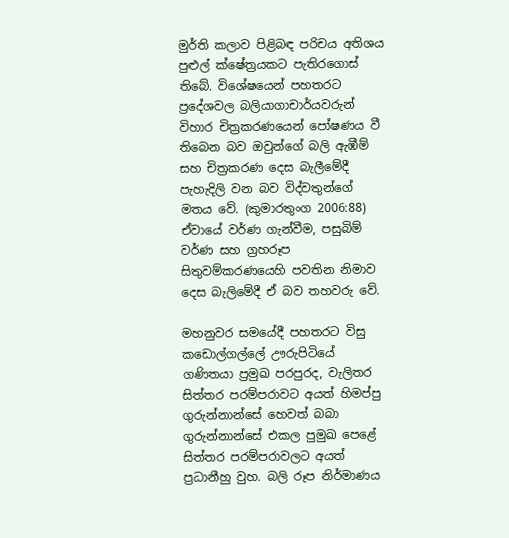මුර්ති කලාව පිළිබඳ පරිචය අතිශය පුළුල් ක්ෂේත්‍රයකට පැතිරගොස් තිබේ. විශේෂයෙන් පහතරට ප්‍රදේශවල බලියාගාචාර්යවරුන් විහාර චිත්‍රකරණයෙන් පෝෂණය වී තිබෙන බව ඔවුන්ගේ බලි ඇඹීම් සහ චිත්‍රකරණ දෙස බැලීමේදී පැහැදිලි වන බව විද්වතුන්ගේ මතය වේ. (කුමාරතුංග 2006:88) ඒවායේ වර්ණ ගැන්වීම, පසුබිම් වර්ණ සහ ග්‍රහරූප සිතුවම්කරණයෙහි පවතින නිමාව දෙස බැලිමේදී ඒ බව තහවරු වේ.

මහනුවර සමයේදී පහතරට විසු කඩොල්ගල්ලේ ඌරුපිටියේ ගණිතයා ප්‍රමුඛ පරපුරද, වැලිතර සිත්තර පරම්පරාවට අයත් හිමප්පු ගුරුන්නාන්සේ හෙවත් බබා ගුරුන්නාන්සේ එකල පුමුඛ පෙළේ සිත්තර පරම්පරාවලට අයත් ප්‍රධානීහු වුහ. බලි රූප නිර්මාණය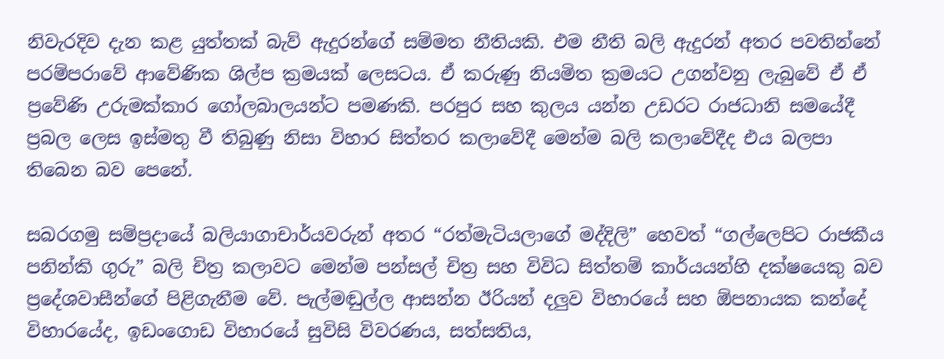නිවැරදිව දැන කළ යුත්තක් බැව් ඇදුරන්ගේ සම්මත නීතියකි. එම නීති බලි ඇදුරන් අතර පවතින්නේ පරම්පරාවේ ආවේණික ශිල්ප ක්‍රමයක් ලෙසටය. ඒ කරුණු නියමිත ක්‍රමයට උගන්වනු ලැබුවේ ඒ ඒ ප්‍රවේණි උරුමක්කාර ගෝලබාලයන්ට පමණකි. පරපුර සහ කුලය යන්න උඩරට රාජධානි සමයේදී ප්‍රබල ලෙස ඉස්මතු වී තිබුණු නිසා විහාර සිත්තර කලාවේදී මෙන්ම බලි කලාවේදීද එය බලපා තිබෙන බව පෙනේ.

සබරගමු සම්ප්‍රදායේ බලියාගාචාර්යවරුන් අතර “රත්මැටියලාගේ මද්දිලි” හෙවත් “ගල්ලෙපිට රාජකීය පනින්කි ගුරු” බලි චිත්‍ර කලාවට මෙන්ම පන්සල් චිත්‍ර සහ විවිධ සිත්තම් කාර්යයන්හි දක්ෂයෙකු බව ප්‍රදේශවාසීන්ගේ පිළිගැනීම වේ. පැල්මඬුල්ල ආසන්න ඊරියන් දලුව විහාරයේ සහ ඕපනායක කන්දේ විහාරයේද, ඉඩංගොඩ විහාරයේ සුවිසි විවරණය, සත්සතිය,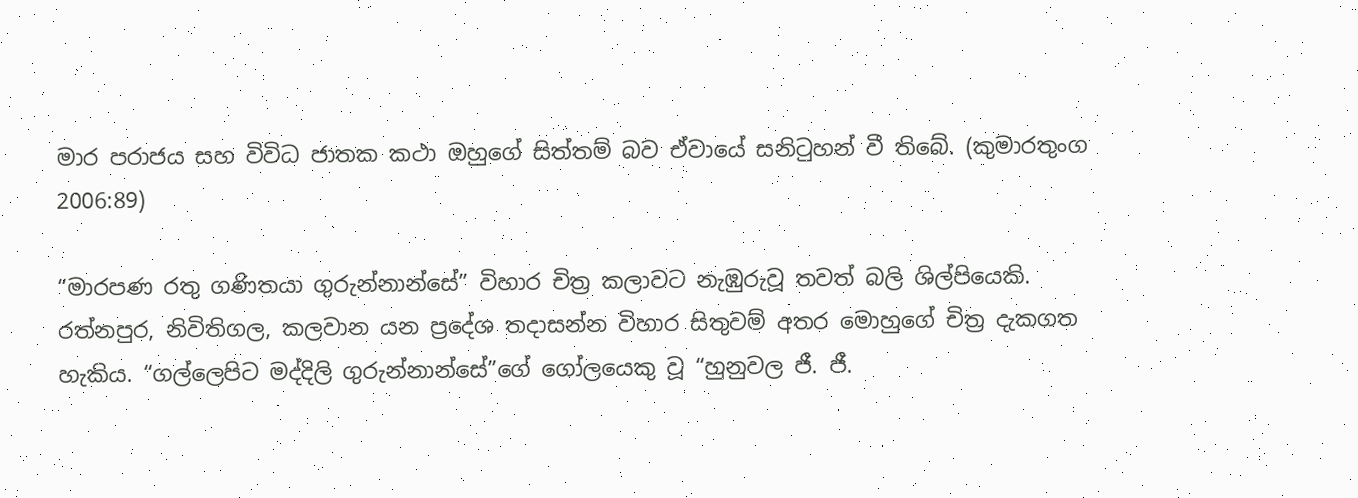මාර පරාජය සහ විවිධ ජාතක කථා ඔහුගේ සිත්තම් බව ඒවායේ සනිටුහන් වී තිබේ. (කුමාරතුංග 2006:89)

“මාරපණ රතු ගණිතයා ගුරුන්නාන්සේ” විහාර චිත්‍ර කලාවට නැඹුරුවූ තවත් බලි ශිල්පියෙකි. රත්නපුර, නිවිතිගල, කලවාන යන ප්‍රදේශ තදාසන්න විහාර සිතුවම් අතර මොහුගේ චිත්‍ර දැකගත හැකිය. “ගල්ලෙපිට මද්දිලි ගුරුන්නාන්සේ”ගේ ගෝලයෙකු වූ “හුනුවල ජී. ජී.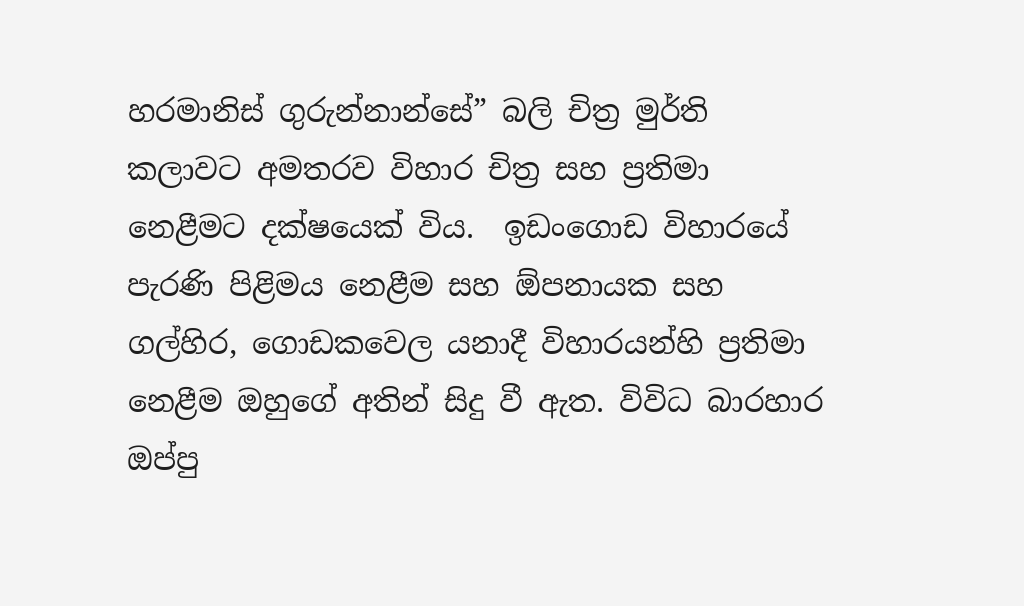හරමානිස් ගුරුන්නාන්සේ” බලි චිත්‍ර මුර්ති කලාවට අමතරව විහාර චිත්‍ර සහ ප්‍රතිමා නෙළීමට දක්ෂයෙක් විය.  ඉඩංගොඩ විහාරයේ පැරණි පිළිමය නෙළීම සහ ඕපනායක සහ ගල්හිර, ගොඩකවෙල යනාදී විහාරයන්හි ප්‍රතිමා නෙළීම ඔහුගේ අතින් සිදු වී ඇත. විවිධ බාරහාර ඔප්පු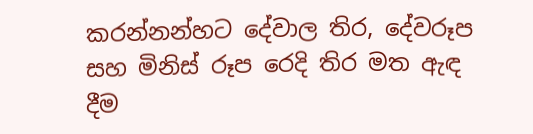කරන්නන්හට දේවාල තිර, දේවරූප සහ මිනිස් රූප රෙදි තිර මත ඇඳ දීම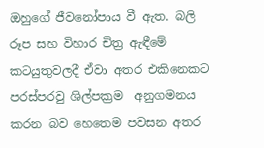ඔහුගේ ජීවනෝපාය වී ඇත. බලි රූප සහ විහාර චිත්‍ර ඇඳීමේ කටයුතුවලදී ඒවා අතර එකිනෙකට පරස්පරවු ශිල්පක්‍රම  අනුගමනය කරන බව හෙතෙම පවසන අතර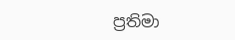ප්‍රතිමා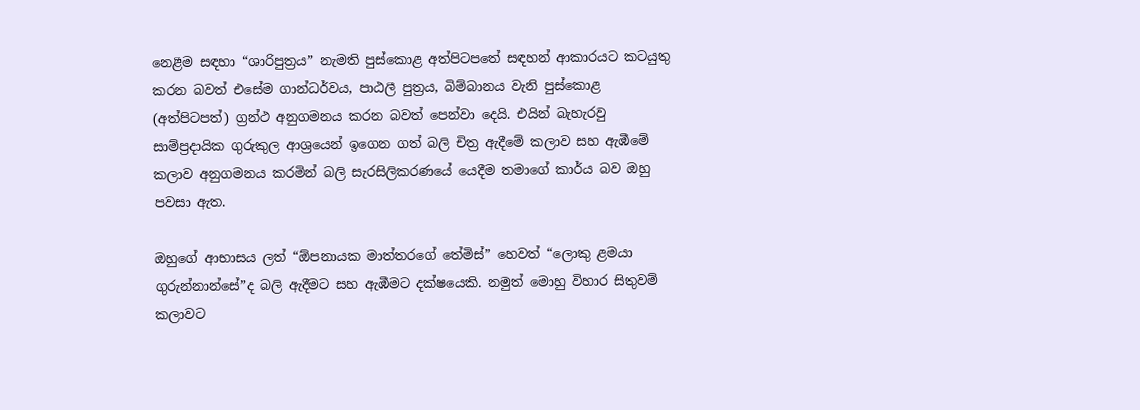නෙළීම සඳහා “ශාරිපුත්‍රය” නැමති පුස්කොළ අත්පිටපතේ සඳහන් ආකාරයට කටයුතු කරන බවත් එසේම ගාන්ධර්වය, පාඨලී පුත්‍රය, බිම්බානය වැනි පුස්කොළ (අත්පිටපත්) ග්‍රන්ථ අනුගමනය කරන බවත් පෙන්වා දෙයි. එයින් බැහැරවු සාම්ප්‍රදායික ගුරුකුල ආශ්‍රයෙන් ඉගෙන ගත් බලි චිත්‍ර ඇදීමේ කලාව සහ ඇඹීමේ කලාව අනුගමනය කරමින් බලි සැරසිලිකරණයේ යෙදීම තමාගේ කාර්ය බව ඔහු පවසා ඇත.

ඔහුගේ ආභාසය ලත් “ඕපනායක මාත්තරගේ තේමිස්” හෙවත් “ලොකු ළමයා ගුරුන්නාන්සේ”ද බලි ඇදීමට සහ ඇඹීමට දක්ෂයෙකි. නමුත් මොහු විහාර සිතුවම් කලාවට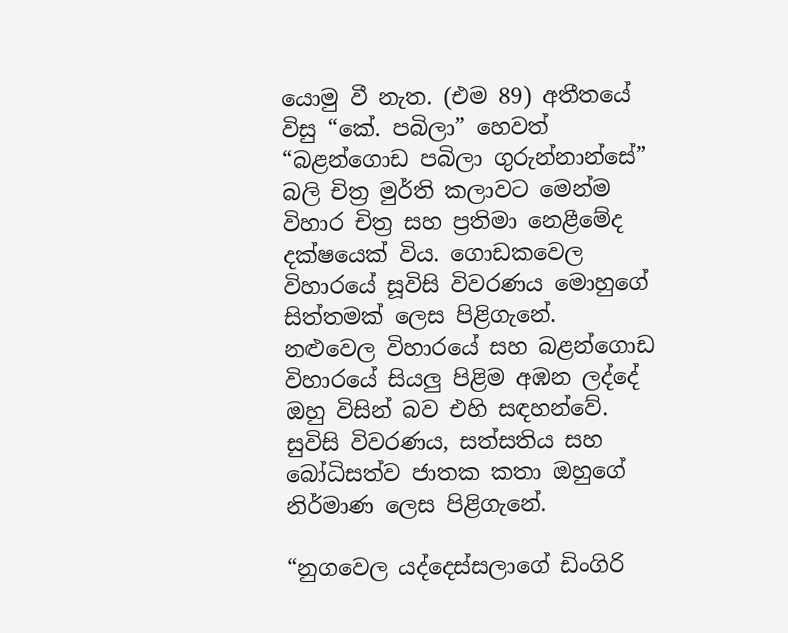යොමු වී නැත. (එම 89) අතීතයේ විසු “කේ. පබිලා” හෙවත් “බළන්ගොඩ පබිලා ගුරුන්නාන්සේ” බලි චිත්‍ර මුර්ති කලාවට මෙන්ම විහාර චිත්‍ර සහ ප්‍රතිමා නෙළීමේද දක්ෂයෙක් විය. ගොඩකවෙල විහාරයේ සූවිසි විවරණය මොහුගේ සිත්තමක් ලෙස පිළිගැනේ. නළුවෙල විහාරයේ සහ බළන්ගොඩ විහාරයේ සියලු පිළිම අඹන ලද්දේ ඔහු විසින් බව එහි සඳහන්වේ. සුවිසි විවරණය, සත්සතිය සහ බෝධිසත්ව ජාතක කතා ඔහුගේ නිර්මාණ ලෙස පිළිගැනේ.

“නුගවෙල යද්දෙස්සලාගේ ඩිංගිරි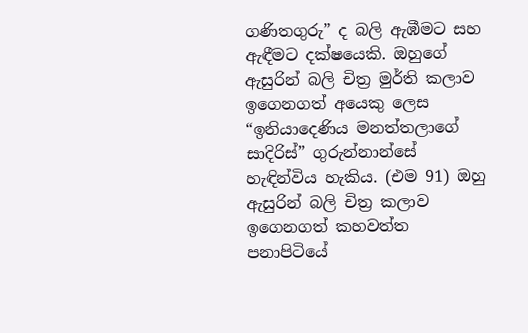ගණිතගුරු” ද බලි ඇඹීමට සහ ඇඳීමට දක්ෂයෙකි. ඔහුගේ ඇසුරින් බලි චිත්‍ර මුර්ති කලාව ඉගෙනගත් අයෙකු ලෙස “ඉනියාදෙණිය මනත්තලාගේ සාදිරිස්” ගුරුන්නාන්සේ හැඳින්විය හැකිය. (එම 91) ඔහු ඇසුරින් බලි චිත්‍ර කලාව ඉගෙනගත් කහවත්ත පනාපිටියේ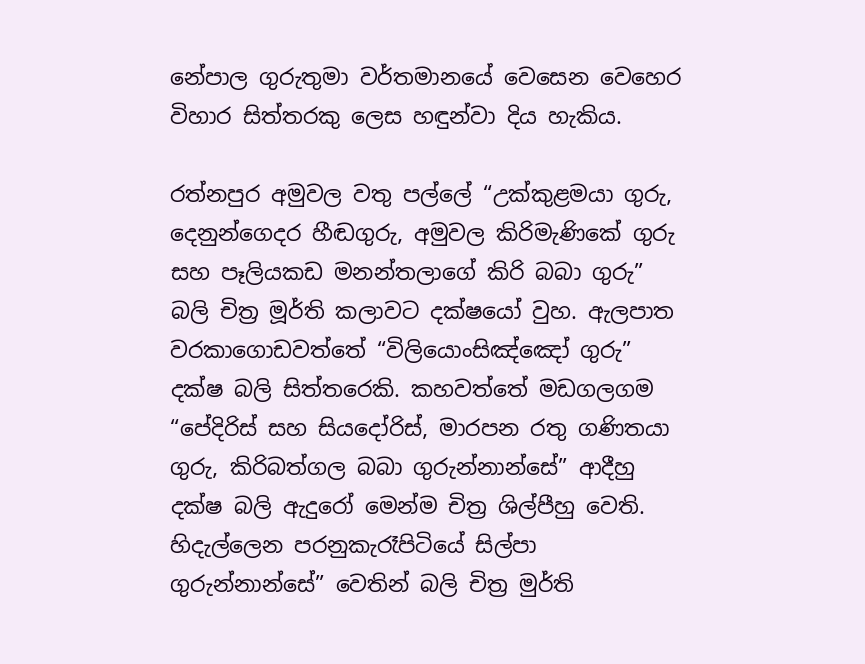නේපාල ගුරුතුමා වර්තමානයේ වෙසෙන වෙහෙර විහාර සිත්තරකු ලෙස හඳුන්වා දිය හැකිය.

රත්නපුර අමුවල වතු පල්ලේ “උක්කුළමයා ගුරු, දෙනුන්ගෙදර හීඬගුරු, අමුවල කිරිමැණිකේ ගුරු සහ පෑලියකඩ මනන්තලාගේ කිරි බබා ගුරු” බලි චිත්‍ර මූර්ති කලාවට දක්ෂයෝ වුහ. ඇලපාත වරකාගොඩවත්තේ “විලියොංසිඤ්ඤෝ ගුරු” දක්ෂ බලි සිත්තරෙකි. කහවත්තේ මඩගලගම “පේදිරිස් සහ සියදෝරිස්, මාරපන රතු ගණිතයා ගුරු, කිරිබත්ගල බබා ගුරුන්නාන්සේ” ආදීහු දක්ෂ බලි ඇදුරෝ මෙන්ම චිත්‍ර ශිල්පීහු වෙති. හිදැල්ලෙන පරනුකැරෑපිටියේ සිල්පා ගුරුන්නාන්සේ” වෙතින් බලි චිත්‍ර මුර්ති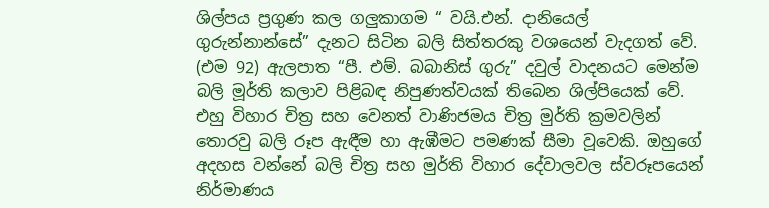ශිල්පය ප්‍රගුණ කල ගලුකාගම “ වයි.එන්. දානියෙල් ගුරුන්නාන්සේ” දැනට සිටින බලි සිත්තරකු වශයෙන් වැදගත් වේ. (එම 92) ඇලපාත “පී. එම්. බබානිස් ගුරු” දවුල් වාදනයට මෙන්ම බලි මූර්ති කලාව පිළිබඳ නිපුණත්වයක් තිබෙන ශිල්පියෙක් වේ. එහු විහාර චිත්‍ර සහ වෙනත් වාණිජමය චිත්‍ර මුර්ති ක්‍රමවලින් තොරවු බලි රූප ඇඳීම හා ඇඹීමට පමණක් සීමා වූවෙකි. ඔහුගේ අදහස වන්නේ බලි චිත්‍ර සහ මුර්ති විහාර දේවාලවල ස්වරූපයෙන් නිර්මාණය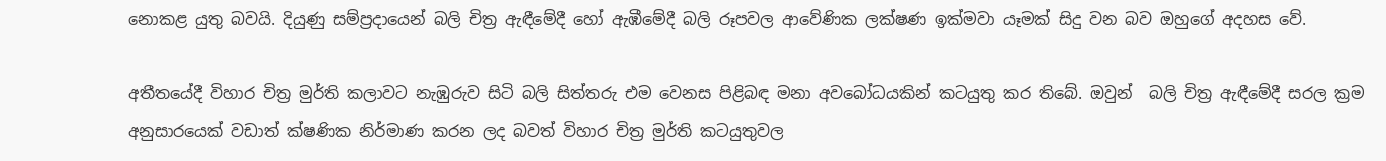නොකළ යුතු බවයි. දියුණු සම්ප්‍රදායෙන් බලි චිත්‍ර ඇඳීමේදී හෝ ඇඹීමේදී බලි රූපවල ආවේණික ලක්ෂණ ඉක්මවා යෑමක් සිදු වන බව ඔහුගේ අදහස වේ.

අතීතයේදී විහාර චිත්‍ර මුර්ති කලාවට නැඹුරුව සිටි බලි සිත්තරු එම වෙනස පිළිබඳ මනා අවබෝධයකින් කටයුතු කර තිබේ. ඔවුන්  බලි චිත්‍ර ඇඳීමේදී සරල ක්‍රම අනුසාරයෙක් වඩාත් ක්ෂණික නිර්මාණ කරන ලද බවත් විහාර චිත්‍ර මුර්ති කටයුතුවල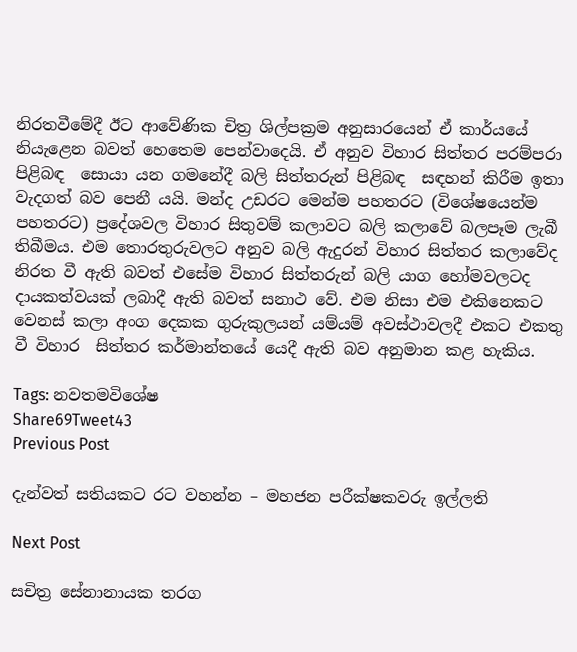නිරතවීමේදී ඊට ආවේණික චිත්‍ර ශිල්පක්‍රම අනුසාරයෙන් ඒ කාර්යයේ නියැළෙන බවත් හෙතෙම පෙන්වාදෙයි. ඒ අනුව විහාර සිත්තර පරම්පරා පිළිබඳ  සොයා යන ගමනේදී බලි සිත්තරුන් පිළිබඳ  සඳහන් කිරීම ඉතා වැදගත් බව පෙනී යයි. මන්ද උඩරට මෙන්ම පහතරට (විශේෂයෙන්ම පහතරට) ප්‍රදේශවල විහාර සිතුවම් කලාවට බලි කලාවේ බලපෑම ලැබී තිබීමය. එම තොරතුරුවලට අනුව බලි ඇදුරන් විහාර සිත්තර කලාවේද නිරත වී ඇති බවත් එසේම විහාර සිත්තරුන් බලි යාග හෝමවලටද දායකත්වයක් ලබාදී ඇති බවත් සනාථ වේ. එම නිසා එම එකිනෙකට වෙනස් කලා අංග දෙකක ගුරුකුලයන් යම්යම් අවස්ථාවලදී එකට එකතු වී විහාර  සිත්තර කර්මාන්තයේ යෙදී ඇති බව අනුමාන කළ හැකිය.

Tags: නවතමවිශේෂ
Share69Tweet43
Previous Post

දැන්වත් සතියකට රට වහන්න – මහජන පරීක්ෂකවරු ඉල්ලති

Next Post

සචිත්‍ර සේනානායක තරග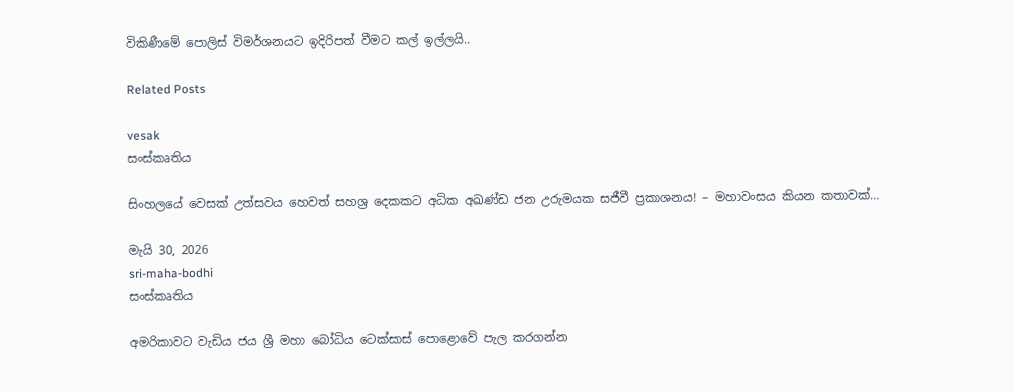විකිණීමේ පොලිස් විමර්ශනයට ඉදිරිපත් වීමට කල් ඉල්ලයි..

Related Posts

vesak
සංස්කෘතිය

සිංහලයේ වෙසක් උත්සවය හෙවත් සහශ්‍ර දෙකකට අධික අඛණ්ඩ ජන උරුමයක සජීවී ප්‍රකාශනය! – මහාවංසය කියන කතාවක්…

මැයි 30, 2026
sri-maha-bodhi
සංස්කෘතිය

අමරිකාවට වැඩිය ජය ශ්‍රී මහා බෝධිය ටෙක්සාස් පොළොවේ පැල කරගන්න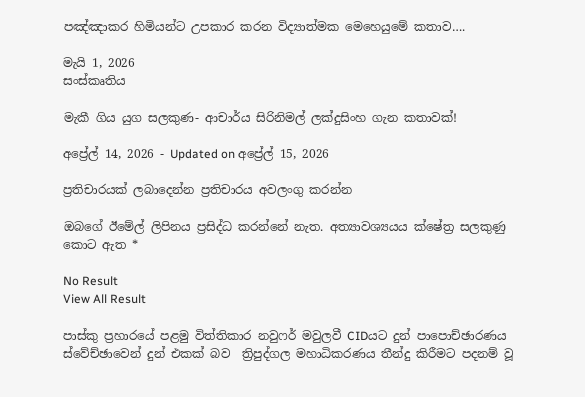පඤ්ඤාකර හිමියන්ට උපකාර කරන විද්‍යාත්මක මෙහෙයුමේ කතාව….

මැයි 1, 2026
සංස්කෘතිය

මැකී ගිය යුග සලකුණ- ආචාර්ය සිරිනිමල් ලක්දුසිංහ ගැන කතාවක්!

අප්‍රේල් 14, 2026 - Updated on අප්‍රේල් 15, 2026

ප්‍රතිචාරයක් ලබාදෙන්න ප්‍රතිචාරය අවලංගු කරන්න

ඔබගේ ඊමේල් ලිපිනය ප්‍රසිද්ධ කරන්නේ නැත. අත්‍යාවශ්‍යයය ක්ෂේත්‍ර සලකුණු කොට ඇත *

No Result
View All Result

පාස්කු ප්‍රහාරයේ පළමු විත්තිකාර නවුෆර් මවුලවී CIDයට දුන් පාපොච්ඡාරණය ස්වේච්ඡාවෙන් දුන් එකක් බව  ත්‍රිපුද්ගල මහාධිකරණය තීන්දු කිරීමට පදනම් වූ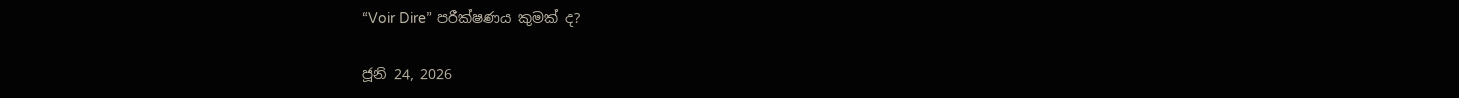“Voir Dire” පරීක්ෂණය කුමක් ද?

ජූනි 24, 2026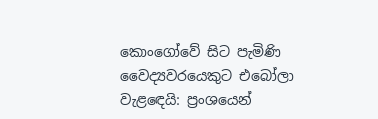කොංගෝවේ සිට පැමිණි වෛද්‍යවරයෙකුට එබෝලා වැළඳෙයි: ප්‍රංශයෙන්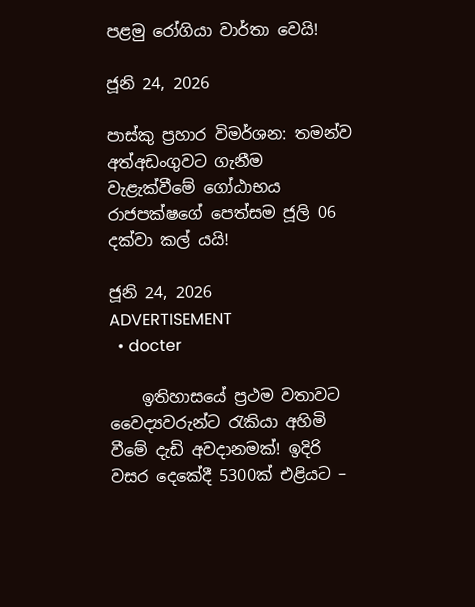පළමු රෝගියා වාර්තා වෙයි!

ජූනි 24, 2026

පාස්කු ප්‍රහාර විමර්ශන: තමන්ව අත්අඩංගුවට ගැනීම වැළැක්වීමේ ගෝඨාභය රාජපක්ෂගේ පෙත්සම ජූලි 06 දක්වා කල් යයි!

ජූනි 24, 2026
ADVERTISEMENT
  • docter

    ඉතිහාසයේ ප්‍රථම වතාවට වෛද්‍යවරුන්ට රැකියා අහිමි වීමේ දැඩි අවදානමක්! ඉදිරි වසර දෙකේදී 5300ක් එළියට –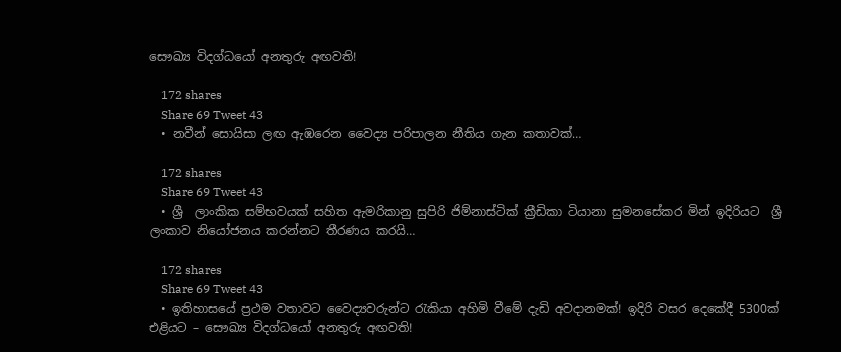සෞඛ්‍ය විදග්ධයෝ අනතුරු අඟවති!

    172 shares
    Share 69 Tweet 43
  • නවීන් සොයිසා ලඟ ඇඹරෙන වෛද්‍ය පරිපාලන නීතිය ගැන කතාවක්…

    172 shares
    Share 69 Tweet 43
  • ශ්‍රී  ලාංකික සම්භවයක් සහිත ඇමරිකානු සුපිරි ජිම්නාස්ටික් ක්‍රීඩිකා ටියානා සුමනසේකර මින් ඉදිරියට  ශ්‍රී ලංකාව නියෝජනය කරන්නට තීරණය කරයි…

    172 shares
    Share 69 Tweet 43
  • ඉතිහාසයේ ප්‍රථම වතාවට වෛද්‍යවරුන්ට රැකියා අහිමි වීමේ දැඩි අවදානමක්! ඉදිරි වසර දෙකේදී 5300ක් එළියට – සෞඛ්‍ය විදග්ධයෝ අනතුරු අඟවති!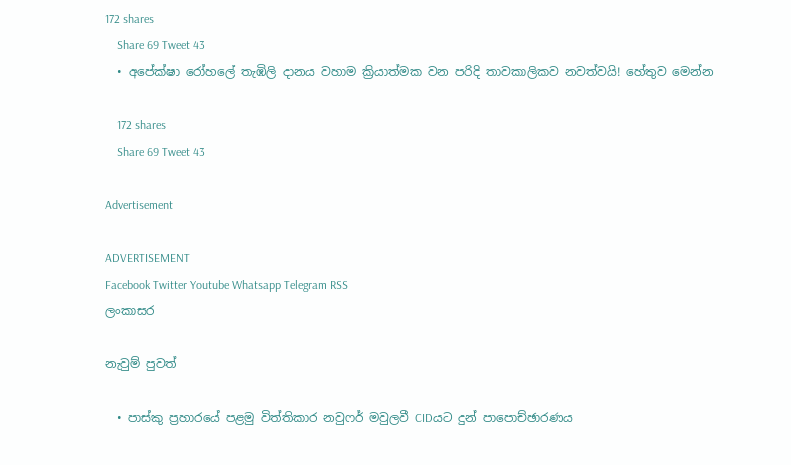172 shares
    Share 69 Tweet 43
  • අපේක්ෂා රෝහලේ තැඹිලි දානය වහාම ක්‍රියාත්මක වන පරිදි තාවකාලිකව නවත්වයි! හේතුව මෙන්න

    172 shares
    Share 69 Tweet 43

Advertisement

ADVERTISEMENT
Facebook Twitter Youtube Whatsapp Telegram RSS
ලංකාසර

නැවුම් පුවත්

  • පාස්කු ප්‍රහාරයේ පළමු විත්තිකාර නවුෆර් මවුලවී CIDයට දුන් පාපොච්ඡාරණය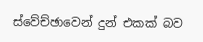ස්වේච්ඡාවෙන් දුන් එකක් බව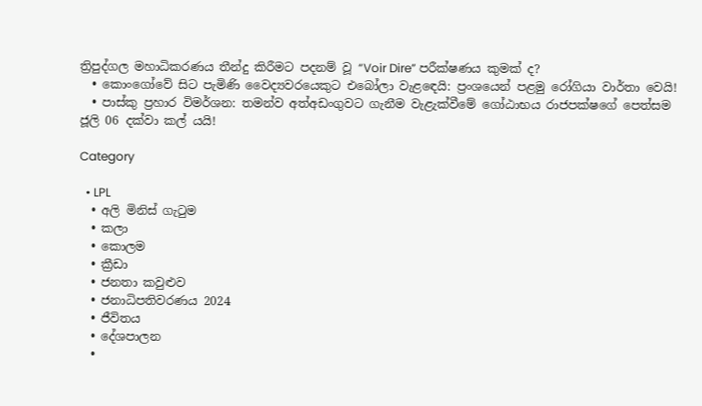ත්‍රිපුද්ගල මහාධිකරණය තීන්දු කිරීමට පදනම් වූ “Voir Dire” පරීක්ෂණය කුමක් ද?
  • කොංගෝවේ සිට පැමිණි වෛද්‍යවරයෙකුට එබෝලා වැළඳෙයි: ප්‍රංශයෙන් පළමු රෝගියා වාර්තා වෙයි!
  • පාස්කු ප්‍රහාර විමර්ශන: තමන්ව අත්අඩංගුවට ගැනීම වැළැක්වීමේ ගෝඨාභය රාජපක්ෂගේ පෙත්සම ජූලි 06 දක්වා කල් යයි!

Category

  • LPL
  • අලි මිනිස් ගැටුම
  • කලා
  • කොලම
  • ක්‍රීඩා
  • ජනතා කවුළුව
  • ජනාධිපතිවරණය 2024
  • ජීවිතය
  • දේශපාලන
  •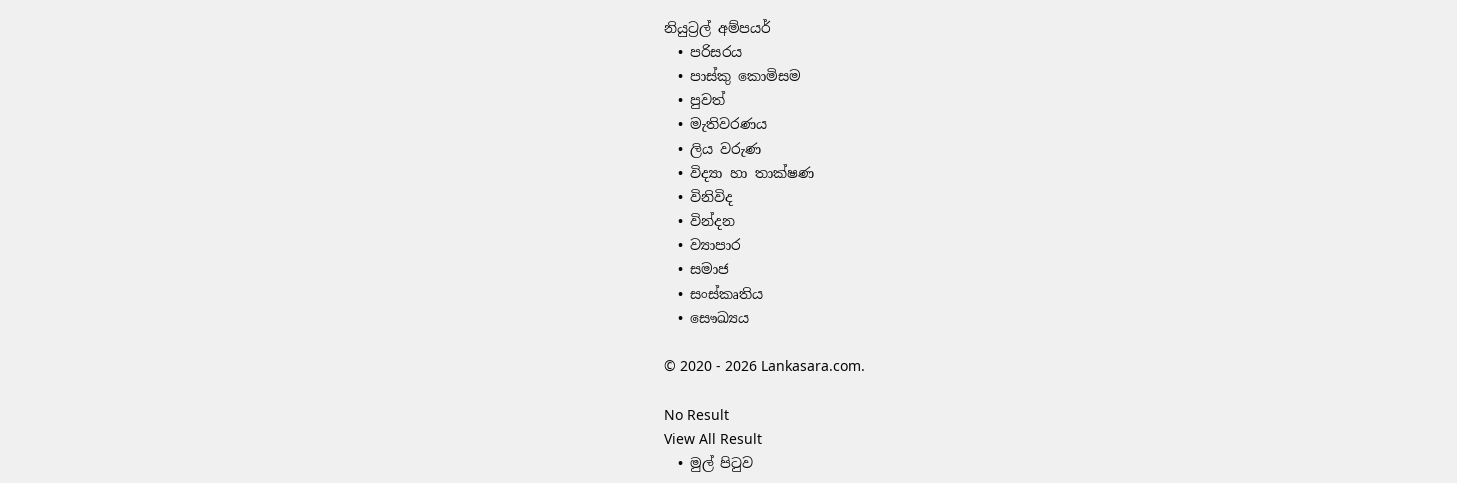නියුට්‍රල් අම්පයර්
  • පරිසරය
  • පාස්කු කොමිසම
  • පුවත්
  • මැතිවරණය
  • ලිය වරුණ
  • විද්‍යා හා තාක්ෂණ
  • විනිවිද
  • වින්දන
  • ව්‍යාපාර
  • සමාජ
  • සංස්කෘතිය
  • සෞඛ්‍යය

© 2020 - 2026 Lankasara.com.

No Result
View All Result
  • මුල් පිටුව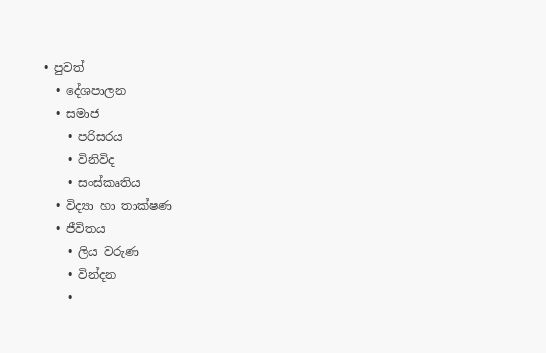• පුවත්
  • දේශපාලන
  • සමාජ
    • පරිසරය
    • විනිවිද
    • සංස්කෘතිය
  • විද්‍යා හා තාක්ෂණ
  • ජීවිතය
    • ලිය වරුණ
    • වින්දන
    •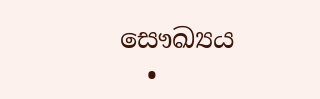සෞඛ්‍යය
  •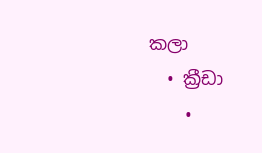කලා
  • ක්‍රීඩා
    •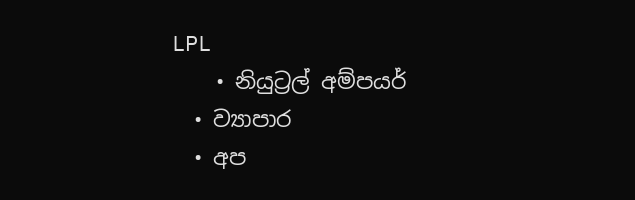LPL
    • නියුට්‍රල් අම්පයර්
  • ව්‍යාපාර
  • අප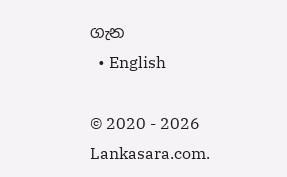ගැන
  • English

© 2020 - 2026 Lankasara.com.